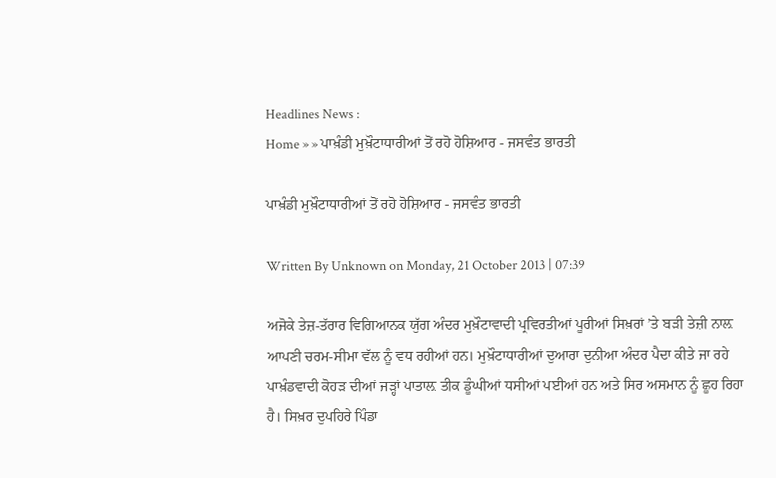Headlines News :
Home » » ਪਾਖ਼ੰਡੀ ਮੁਖ਼ੌਟਾਧਾਰੀਆਂ ਤੋਂ ਰਹੋ ਹੋਸ਼ਿਆਰ - ਜਸਵੰਤ ਭਾਰਤੀ

ਪਾਖ਼ੰਡੀ ਮੁਖ਼ੌਟਾਧਾਰੀਆਂ ਤੋਂ ਰਹੋ ਹੋਸ਼ਿਆਰ - ਜਸਵੰਤ ਭਾਰਤੀ

Written By Unknown on Monday, 21 October 2013 | 07:39

ਅਜੋਕੇ ਤੇਜ਼-ਤੱਰਾਰ ਵਿਗਿਆਨਕ ਯੁੱਗ ਅੰਦਰ ਮੁਖ਼ੌਟਾਵਾਦੀ ਪ੍ਰਵਿਰਤੀਆਂ ਪੂਰੀਆਂ ਸਿਖ਼ਰਾਂ ’ਤੇ ਬੜੀ ਤੇਜ਼ੀ ਨਾਲ਼ ਆਪਣੀ ਚਰਮ-ਸੀਮਾ ਵੱਲ ਨੂੰ ਵਧ ਰਹੀਆਂ ਹਨ। ਮੁਖ਼ੌਟਾਧਾਰੀਆਂ ਦੁਆਰਾ ਦੁਨੀਆ ਅੰਦਰ ਪੈਦਾ ਕੀਤੇ ਜਾ ਰਹੇ ਪਾਖ਼ੰਡਵਾਦੀ ਕੋਹੜ ਦੀਆਂ ਜੜ੍ਹਾਂ ਪਾਤਾਲ਼ ਤੀਕ ਡੂੰਘੀਆਂ ਧਸੀਆਂ ਪਈਆਂ ਹਨ ਅਤੇ ਸਿਰ ਅਸਮਾਨ ਨੂੰ ਛੂਹ ਰਿਹਾ ਹੈ। ਸਿਖ਼ਰ ਦੁਪਹਿਰੇ ਪਿੰਡਾ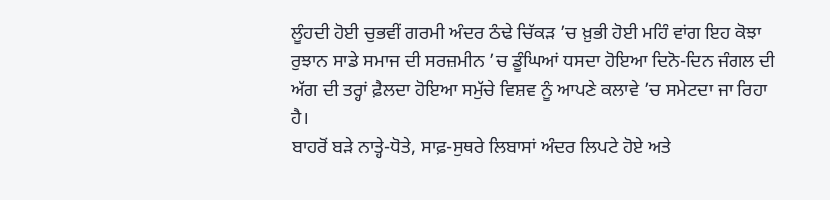ਲੂੰਹਦੀ ਹੋਈ ਚੁਭਵੀਂ ਗਰਮੀ ਅੰਦਰ ਠੰਢੇ ਚਿੱਕੜ ’ਚ ਖ਼ੁਭੀ ਹੋਈ ਮਹਿੰ ਵਾਂਗ ਇਹ ਕੋਝਾ ਰੁਝਾਨ ਸਾਡੇ ਸਮਾਜ ਦੀ ਸਰਜ਼ਮੀਨ ’ਚ ਡੂੰਘਿਆਂ ਧਸਦਾ ਹੋਇਆ ਦਿਨੋ-ਦਿਨ ਜੰਗਲ ਦੀ ਅੱਗ ਦੀ ਤਰ੍ਹਾਂ ਫ਼ੈਲਦਾ ਹੋਇਆ ਸਮੁੱਚੇ ਵਿਸ਼ਵ ਨੂੰ ਆਪਣੇ ਕਲਾਵੇ ’ਚ ਸਮੇਟਦਾ ਜਾ ਰਿਹਾ ਹੈ।
ਬਾਹਰੋਂ ਬੜੇ ਨਾਤ੍ਹੇ-ਧੋਤੇ, ਸਾਫ਼-ਸੁਥਰੇ ਲਿਬਾਸਾਂ ਅੰਦਰ ਲਿਪਟੇ ਹੋਏ ਅਤੇ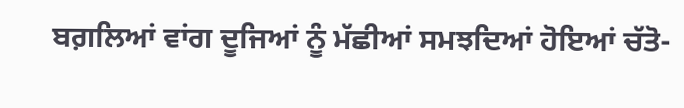ਬਗ਼ਲਿਆਂ ਵਾਂਗ ਦੂਜਿਆਂ ਨੂੰ ਮੱਛੀਆਂ ਸਮਝਦਿਆਂ ਹੋਇਆਂ ਚੱਤੋ-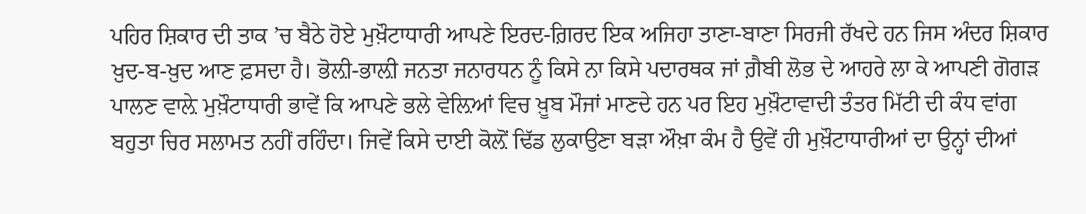ਪਹਿਰ ਸ਼ਿਕਾਰ ਦੀ ਤਾਕ ’ਚ ਬੈਠੇ ਹੋਏ ਮੁਖ਼ੌਟਾਧਾਰੀ ਆਪਣੇ ਇਰਦ-ਗ਼ਿਰਦ ਇਕ ਅਜਿਹਾ ਤਾਣਾ-ਬਾਣਾ ਸਿਰਜੀ ਰੱਖਦੇ ਹਨ ਜਿਸ ਅੰਦਰ ਸ਼ਿਕਾਰ ਖ਼ੁਦ-ਬ-ਖ਼ੁਦ ਆਣ ਫ਼ਸਦਾ ਹੈ। ਭੋਲ਼ੀ-ਭਾਲ਼ੀ ਜਨਤਾ ਜਨਾਰਧਨ ਨੂੰ ਕਿਸੇ ਨਾ ਕਿਸੇ ਪਦਾਰਥਕ ਜਾਂ ਗ਼ੈਬੀ ਲੋਭ ਦੇ ਆਹਰੇ ਲਾ ਕੇ ਆਪਣੀ ਗੋਗੜ ਪਾਲਣ ਵਾਲ਼ੇ ਮੁਖ਼ੌਟਾਧਾਰੀ ਭਾਵੇਂ ਕਿ ਆਪਣੇ ਭਲੇ ਵੇਲ਼ਿਆਂ ਵਿਚ ਖ਼ੂਬ ਮੌਜਾਂ ਮਾਣਦੇ ਹਨ ਪਰ ਇਹ ਮੁਖ਼ੌਟਾਵਾਦੀ ਤੰਤਰ ਮਿੱਟੀ ਦੀ ਕੰਧ ਵਾਂਗ ਬਹੁਤਾ ਚਿਰ ਸਲਾਮਤ ਨਹੀਂ ਰਹਿੰਦਾ। ਜਿਵੇਂ ਕਿਸੇ ਦਾਈ ਕੋਲ਼ੋਂ ਢਿੱਡ ਲੁਕਾਉਣਾ ਬੜਾ ਔਖ਼ਾ ਕੰਮ ਹੈ ਉਵੇਂ ਹੀ ਮੁਖ਼ੌਟਾਧਾਰੀਆਂ ਦਾ ਉਨ੍ਹਾਂ ਦੀਆਂ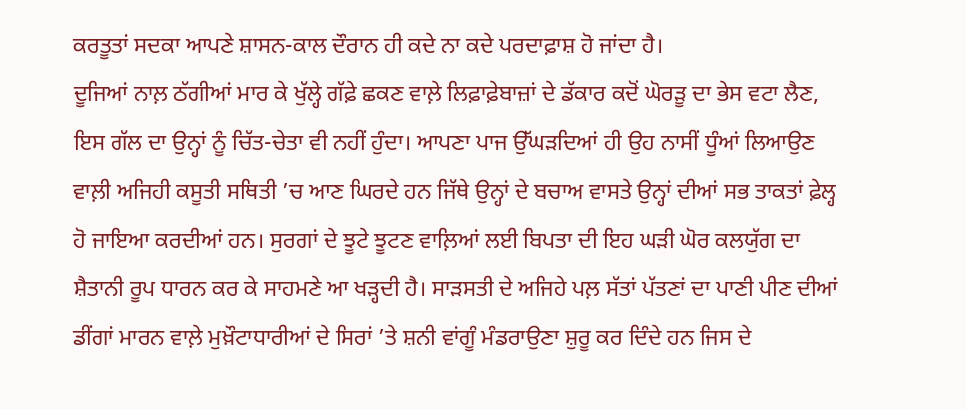ਕਰਤੂਤਾਂ ਸਦਕਾ ਆਪਣੇ ਸ਼ਾਸਨ-ਕਾਲ ਦੌਰਾਨ ਹੀ ਕਦੇ ਨਾ ਕਦੇ ਪਰਦਾਫ਼ਾਸ਼ ਹੋ ਜਾਂਦਾ ਹੈ।
ਦੂਜਿਆਂ ਨਾਲ਼ ਠੱਗੀਆਂ ਮਾਰ ਕੇ ਖੁੱਲ੍ਹੇ ਗੱਫ਼ੇ ਛਕਣ ਵਾਲ਼ੇ ਲਿਫ਼ਾਫ਼ੇਬਾਜ਼ਾਂ ਦੇ ਡੱਕਾਰ ਕਦੋਂ ਘੋਰੜੂ ਦਾ ਭੇਸ ਵਟਾ ਲੈਣ, ਇਸ ਗੱਲ ਦਾ ਉਨ੍ਹਾਂ ਨੂੰ ਚਿੱਤ-ਚੇਤਾ ਵੀ ਨਹੀਂ ਹੁੰਦਾ। ਆਪਣਾ ਪਾਜ ਉੱਘੜਦਿਆਂ ਹੀ ਉਹ ਨਾਸੀਂ ਧੂੰਆਂ ਲਿਆਉਣ ਵਾਲ਼ੀ ਅਜਿਹੀ ਕਸੂਤੀ ਸਥਿਤੀ ’ਚ ਆਣ ਘਿਰਦੇ ਹਨ ਜਿੱਥੇ ਉਨ੍ਹਾਂ ਦੇ ਬਚਾਅ ਵਾਸਤੇ ਉਨ੍ਹਾਂ ਦੀਆਂ ਸਭ ਤਾਕਤਾਂ ਫ਼ੇਲ੍ਹ ਹੋ ਜਾਇਆ ਕਰਦੀਆਂ ਹਨ। ਸੁਰਗਾਂ ਦੇ ਝੂਟੇ ਝੂਟਣ ਵਾਲ਼ਿਆਂ ਲਈ ਬਿਪਤਾ ਦੀ ਇਹ ਘੜੀ ਘੋਰ ਕਲਯੁੱਗ ਦਾ ਸ਼ੈਤਾਨੀ ਰੂਪ ਧਾਰਨ ਕਰ ਕੇ ਸਾਹਮਣੇ ਆ ਖੜ੍ਹਦੀ ਹੈ। ਸਾੜਸਤੀ ਦੇ ਅਜਿਹੇ ਪਲ਼ ਸੱਤਾਂ ਪੱਤਣਾਂ ਦਾ ਪਾਣੀ ਪੀਣ ਦੀਆਂ ਡੀਂਗਾਂ ਮਾਰਨ ਵਾਲ਼ੇ ਮੁਖ਼ੌਟਾਧਾਰੀਆਂ ਦੇ ਸਿਰਾਂ ’ਤੇ ਸ਼ਨੀ ਵਾਂਗੂੰ ਮੰਡਰਾਉਣਾ ਸ਼ੁਰੂ ਕਰ ਦਿੰਦੇ ਹਨ ਜਿਸ ਦੇ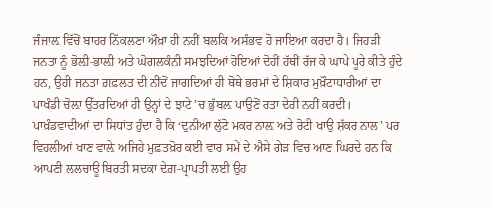ਜੰਜਾਲ਼ ਵਿੱਚੋਂ ਬਾਹਰ ਨਿੱਕਲਣਾ ਔਖ਼ਾ ਹੀ ਨਹੀਂ ਬਲਕਿ ਅਸੰਭਵ ਹੋ ਜਾਇਆ ਕਰਦਾ ਹੈ। ਜਿਹੜੀ ਜਨਤਾ ਨੂੰ ਭੋਲ਼ੀ-ਭਾਲ਼ੀ ਅਤੇ ਘੋਗਲਕੰਨੀ ਸਮਝਦਿਆਂ ਹੋਇਆਂ ਦੋਹੀਂ ਹੱਥੀਂ ਰੱਜ ਕੇ ਘਾਪੇ ਪੂਰੇ ਕੀਤੇ ਹੁੰਦੇ ਹਨ, ਉਹੀ ਜਨਤਾ ਗ਼ਫ਼ਲਤ ਦੀ ਨੀਂਦੋਂ ਜਾਗਦਿਆਂ ਹੀ ਥੋਥੇ ਭਰਮਾਂ ਦੇ ਸ਼ਿਕਾਰ ਮੁਖ਼ੌਟਾਧਾਰੀਆਂ ਦਾ ਪਾਖੰਡੀ ਚੋਲ਼ਾ ਉੱਤਰਦਿਆਂ ਹੀ ਉਨ੍ਹਾਂ ਦੇ ਝਾਟੇ ’ਚ ਭੁੱਬਲ਼ ਪਾਉਣੋਂ ਰਤਾ ਦੇਰੀ ਨਹੀਂ ਕਰਦੀ।
ਪਾਖ਼ੰਡਵਾਦੀਆਂ ਦਾ ਸਿਧਾਂਤ ਹੁੰਦਾ ਹੈ ਕਿ ‘ਦੁਨੀਆ ਲੁੱਟੋ ਮਕਰ ਨਾਲ਼ ਅਤੇ ਰੋਟੀ ਖਾਉ ਸ਼ੱਕਰ ਨਾਲ’ ਪਰ ਵਿਹਲੀਆਂ ਖਾਣ ਵਾਲ਼ੇ ਅਜਿਹੇ ਮੁਫ਼ਤਖ਼ੋਰ ਕਈ ਵਾਰ ਸਮੇਂ ਦੇ ਐਸੇ ਗੇੜ ਵਿਚ ਆਣ ਘਿਰਦੇ ਹਨ ਕਿ ਆਪਣੀ ਲਲਚਾਊ ਬਿਰਤੀ ਸਦਕਾ ਦੇਗ਼-ਪ੍ਰਾਪਤੀ ਲਈ ਉਹ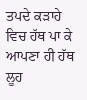ਤਪਦੇ ਕੜਾਹੇ ਵਿਚ ਹੱਥ ਪਾ ਕੇ ਆਪਣਾ ਹੀ ਹੱਥ ਲੂਹ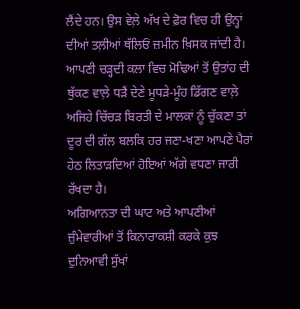ਲੈਂਦੇ ਹਨ। ਉਸ ਵੇਲ਼ੇ ਅੱਖ ਦੇ ਫ਼ੋਰ ਵਿਚ ਹੀ ਉਨ੍ਹਾਂ ਦੀਆਂ ਤਲ਼ੀਆਂ ਥੱਲਿਓਂ ਜ਼ਮੀਨ ਖ਼ਿਸਕ ਜਾਂਦੀ ਹੈ। ਆਪਣੀ ਚੜ੍ਹਦੀ ਕਲਾ ਵਿਚ ਮੋਢਿਆਂ ਤੋਂ ਉਤਾਂਹ ਦੀ ਥੁੱਕਣ ਵਾਲ਼ੇ ਧੜੈਂ ਦੇਣੇ ਮੂਧੜੇ-ਮੂੰਹ ਡਿੱਗਣ ਵਾਲ਼ੇ ਅਜਿਹੇ ਚਿੱਚੜ ਬਿਰਤੀ ਦੇ ਮਾਲਕਾਂ ਨੂੰ ਚੁੱਕਣਾ ਤਾਂ ਦੂਰ ਦੀ ਗੱਲ ਬਲਕਿ ਹਰ ਜਣਾ-ਖਣਾ ਆਪਣੇ ਪੈਰਾਂ ਹੇਠ ਲਿਤਾੜਦਿਆਂ ਹੋਇਆਂ ਅੱਗੇ ਵਧਣਾ ਜਾਰੀ ਰੱਖਦਾ ਹੈ।
ਅਗਿਆਨਤਾ ਦੀ ਘਾਟ ਅਤੇ ਆਪਣੀਆਂ ਜ਼ੁੰਮੇਵਾਰੀਆਂ ਤੋਂ ਕਿਨਾਰਾਕਸ਼ੀ ਕਰਕੇ ਕੁਝ ਦੁਨਿਆਵੀ ਸੁੱਖਾਂ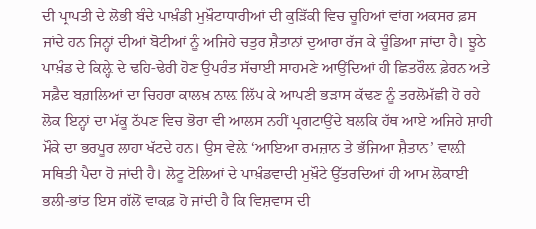ਦੀ ਪ੍ਰਾਪਤੀ ਦੇ ਲੋਭੀ ਬੰਦੇ ਪਾਖ਼ੰਡੀ ਮੁਖ਼ੌਟਾਧਾਰੀਆਂ ਦੀ ਕੁੜਿੱਕੀ ਵਿਚ ਚੂਹਿਆਂ ਵਾਂਗ ਅਕਸਰ ਫ਼ਸ ਜਾਂਦੇ ਹਨ ਜਿਨ੍ਹਾਂ ਦੀਆਂ ਬੋਟੀਆਂ ਨੂੰ ਅਜਿਹੇ ਚਤੁਰ ਸ਼ੈਤਾਨਾਂ ਦੁਆਰਾ ਰੱਜ ਕੇ ਚੂੰਡਿਆ ਜਾਂਦਾ ਹੈ। ਝੂਠੇ ਪਾਖ਼ੰਡ ਦੇ ਕਿਲ਼੍ਹੇ ਦੇ ਢਹਿ-ਢੇਰੀ ਹੋਣ ਉਪਰੰਤ ਸੱਚਾਈ ਸਾਹਮਣੇ ਆਉਂਦਿਆਂ ਹੀ ਛਿਤਰੌਲ਼ ਫ਼ੇਰਨ ਅਤੇ ਸਫ਼ੈਦ ਬਗ਼ਲਿਆਂ ਦਾ ਚਿਹਰਾ ਕਾਲਖ਼ ਨਾਲ਼ ਲਿੱਪ ਕੇ ਆਪਣੀ ਭੜਾਸ ਕੱਢਣ ਨੂੰ ਤਰਲੋਮੱਛੀ ਹੋ ਰਹੇ ਲੋਕ ਇਨ੍ਹਾਂ ਦਾ ਮੱਕੂ ਠੱਪਣ ਵਿਚ ਭੋਰਾ ਵੀ ਆਲਸ ਨਹੀਂ ਪ੍ਰਗਟਾਉਂਦੇ ਬਲਕਿ ਹੱਥ ਆਏ ਅਜਿਹੇ ਸ਼ਾਹੀ ਮੌਕੇ ਦਾ ਭਰਪੂਰ ਲਾਹਾ ਖੱਟਦੇ ਹਨ। ਉਸ ਵੇਲ਼ੇ ‘ਆਇਆ ਰਮਜ਼ਾਨ ਤੇ ਭੱਜਿਆ ਸ਼ੈਤਾਨ’ ਵਾਲ਼ੀ ਸਥਿਤੀ ਪੈਦਾ ਹੋ ਜਾਂਦੀ ਹੈ। ਲੋਟੂ ਟੋਲਿਆਂ ਦੇ ਪਾਖ਼ੰਡਵਾਦੀ ਮੁਖ਼ੌਟੇ ਉੱਤਰਦਿਆਂ ਹੀ ਆਮ ਲੋਕਾਈ ਭਲੀ-ਭਾਂਤ ਇਸ ਗੱਲੋਂ ਵਾਕਫ਼ ਹੋ ਜਾਂਦੀ ਹੈ ਕਿ ਵਿਸ਼ਵਾਸ ਦੀ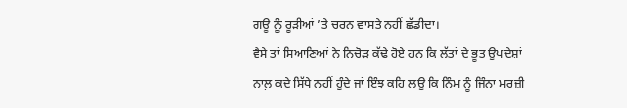ਗਊ ਨੂੰ ਰੂੜੀਆਂ ’ਤੇ ਚਰਨ ਵਾਸਤੇ ਨਹੀਂ ਛੱਡੀਦਾ।
ਵੈਸੇ ਤਾਂ ਸਿਆਣਿਆਂ ਨੇ ਨਿਚੋੜ ਕੱਢੇ ਹੋਏ ਹਨ ਕਿ ਲੱਤਾਂ ਦੇ ਭੂਤ ਉਪਦੇਸ਼ਾਂ ਨਾਲ਼ ਕਦੇ ਸਿੱਧੇ ਨਹੀਂ ਹੁੰਦੇ ਜਾਂ ਇੰਝ ਕਹਿ ਲਉ ਕਿ ਨਿੰਮ ਨੂੰ ਜਿੰਨਾ ਮਰਜ਼ੀ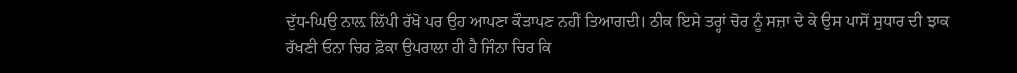ਦੁੱਧ-ਘਿਉ ਨਾਲ਼ ਲਿੱਪੀ ਰੱਖੋ ਪਰ ਉਹ ਆਪਣਾ ਕੌੜਾਪਣ ਨਹੀਂ ਤਿਆਗਦੀ। ਠੀਕ ਇਸੇ ਤਰ੍ਹਾਂ ਚੋਰ ਨੂੰ ਸਜ਼ਾ ਦੇ ਕੇ ਉਸ ਪਾਸੋਂ ਸੁਧਾਰ ਦੀ ਝਾਕ ਰੱਖਣੀ ਓਨਾ ਚਿਰ ਫ਼ੋਕਾ ਉਪਰਾਲਾ ਹੀ ਹੈ ਜਿੰਨਾ ਚਿਰ ਕਿ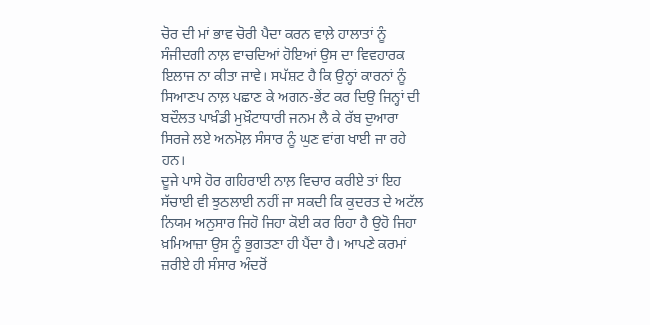ਚੋਰ ਦੀ ਮਾਂ ਭਾਵ ਚੋਰੀ ਪੈਦਾ ਕਰਨ ਵਾਲ਼ੇ ਹਾਲਾਤਾਂ ਨੂੰ ਸੰਜੀਦਗੀ ਨਾਲ਼ ਵਾਚਦਿਆਂ ਹੋਇਆਂ ਉਸ ਦਾ ਵਿਵਹਾਰਕ ਇਲਾਜ ਨਾ ਕੀਤਾ ਜਾਵੇ। ਸਪੱਸ਼ਟ ਹੈ ਕਿ ਉਨ੍ਹਾਂ ਕਾਰਨਾਂ ਨੂੰ ਸਿਆਣਪ ਨਾਲ਼ ਪਛਾਣ ਕੇ ਅਗਨ-ਭੇਂਟ ਕਰ ਦਿਉ ਜਿਨ੍ਹਾਂ ਦੀ ਬਦੌਲਤ ਪਾਖ਼ੰਡੀ ਮੁਖ਼ੌਟਾਧਾਰੀ ਜਨਮ ਲੈ ਕੇ ਰੱਬ ਦੁਆਰਾ ਸਿਰਜੇ ਲਏ ਅਨਮੋਲ਼ ਸੰਸਾਰ ਨੂੰ ਘੁਣ ਵਾਂਗ ਖਾਈ ਜਾ ਰਹੇ ਹਨ।
ਦੂਜੇ ਪਾਸੇ ਹੋਰ ਗਹਿਰਾਈ ਨਾਲ਼ ਵਿਚਾਰ ਕਰੀਏ ਤਾਂ ਇਹ ਸੱਚਾਈ ਵੀ ਝੁਠਲਾਈ ਨਹੀਂ ਜਾ ਸਕਦੀ ਕਿ ਕੁਦਰਤ ਦੇ ਅਟੱਲ ਨਿਯਮ ਅਨੁਸਾਰ ਜਿਹੋ ਜਿਹਾ ਕੋਈ ਕਰ ਰਿਹਾ ਹੈ ਉਹੋ ਜਿਹਾ ਖ਼ਮਿਆਜ਼ਾ ਉਸ ਨੂੰ ਭੁਗਤਣਾ ਹੀ ਪੈਂਦਾ ਹੈ। ਆਪਣੇ ਕਰਮਾਂ ਜ਼ਰੀਏ ਹੀ ਸੰਸਾਰ ਅੰਦਰੋਂ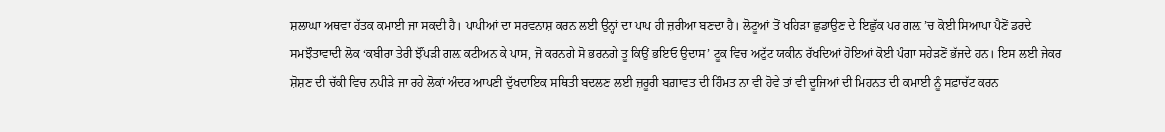ਸ਼ਲਾਘਾ ਅਥਵਾ ਹੱਤਕ ਕਮਾਈ ਜਾ ਸਕਦੀ ਹੈ। ਪਾਪੀਆਂ ਦਾ ਸਰਵਨਾਸ਼ ਕਰਨ ਲਈ ਉਨ੍ਹਾਂ ਦਾ ਪਾਪ ਹੀ ਜ਼ਰੀਆ ਬਣਦਾ ਹੈ। ਲੋਟੂਆਂ ਤੋਂ ਖਹਿੜਾ ਛੁਡਾਉਣ ਦੇ ਇਛੁੱਕ ਪਰ ਗਲ਼ ’ਚ ਕੋਈ ਸਿਆਪਾ ਪੈਣੋਂ ਡਰਦੇ ਸਮਝੌਤਾਵਾਦੀ ਲੋਕ ‘ਕਬੀਰਾ ਤੇਰੀ ਝੌਂਪੜੀ ਗਲ਼ ਕਟੀਅਨ ਕੇ ਪਾਸ, ਜੋ ਕਰਨਗੇ ਸੋ ਭਰਨਗੇ ਤੂ ਕਿਉਂ ਭਇਓ ਉਦਾਸ’ ਟੂਕ ਵਿਚ ਅਟੁੱਟ ਯਕੀਨ ਰੱਖਦਿਆਂ ਹੋਇਆਂ ਕੋਈ ਪੰਗਾ ਸਹੇੜਣੋਂ ਭੱਜਦੇ ਹਨ। ਇਸ ਲਈ ਜੇਕਰ ਸ਼ੋਸ਼ਣ ਦੀ ਚੱਕੀ ਵਿਚ ਨਪੀੜੇ ਜਾ ਰਹੇ ਲੋਕਾਂ ਅੰਦਰ ਆਪਣੀ ਦੁੱਖਦਾਇਕ ਸਥਿਤੀ ਬਦਲਣ ਲਈ ਜ਼ਰੂਰੀ ਬਗ਼ਾਵਤ ਦੀ ਹਿੰਮਤ ਨਾ ਵੀ ਹੋਵੇ ਤਾਂ ਵੀ ਦੂਜਿਆਂ ਦੀ ਮਿਹਨਤ ਦੀ ਕਮਾਈ ਨੂੰ ਸਫ਼ਾਚੱਟ ਕਰਨ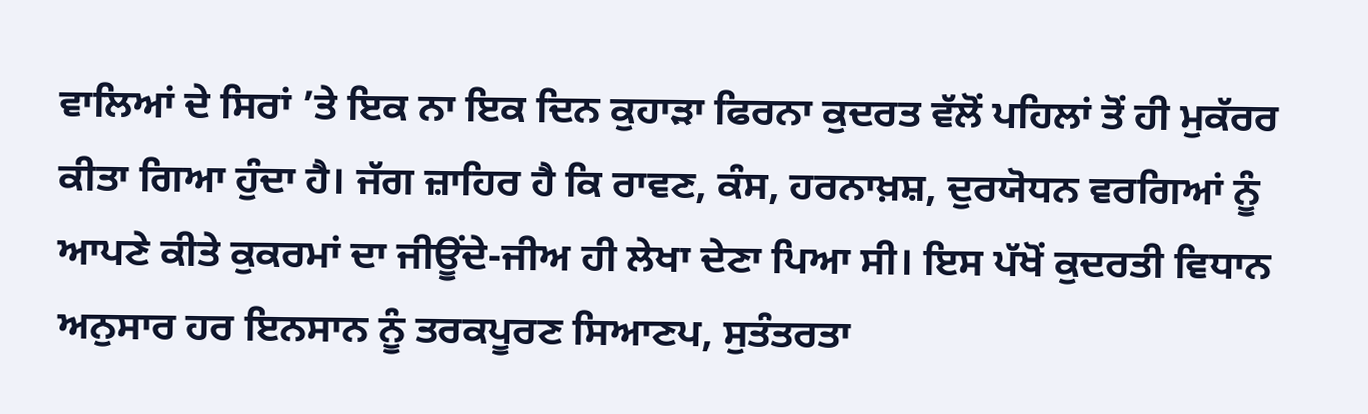ਵਾਲਿਆਂ ਦੇ ਸਿਰਾਂ ’ਤੇ ਇਕ ਨਾ ਇਕ ਦਿਨ ਕੁਹਾੜਾ ਫਿਰਨਾ ਕੁਦਰਤ ਵੱਲੋਂ ਪਹਿਲਾਂ ਤੋਂ ਹੀ ਮੁਕੱਰਰ ਕੀਤਾ ਗਿਆ ਹੁੰਦਾ ਹੈ। ਜੱਗ ਜ਼ਾਹਿਰ ਹੈ ਕਿ ਰਾਵਣ, ਕੰਸ, ਹਰਨਾਖ਼ਸ਼, ਦੁਰਯੋਧਨ ਵਰਗਿਆਂ ਨੂੰ ਆਪਣੇ ਕੀਤੇ ਕੁਕਰਮਾਂ ਦਾ ਜੀਊਂਦੇ-ਜੀਅ ਹੀ ਲੇਖਾ ਦੇਣਾ ਪਿਆ ਸੀ। ਇਸ ਪੱਖੋਂ ਕੁਦਰਤੀ ਵਿਧਾਨ ਅਨੁਸਾਰ ਹਰ ਇਨਸਾਨ ਨੂੰ ਤਰਕਪੂਰਣ ਸਿਆਣਪ, ਸੁਤੰਤਰਤਾ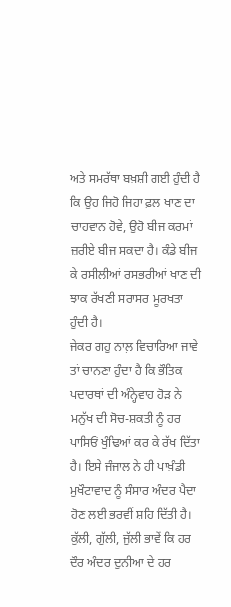ਅਤੇ ਸਮਰੱਥਾ ਬਖ਼ਸ਼ੀ ਗਈ ਹੁੰਦੀ ਹੈ ਕਿ ਉਹ ਜਿਹੋ ਜਿਹਾ ਫ਼ਲ ਖਾਣ ਦਾ ਚਾਹਵਾਨ ਹੋਵੇ, ਉਹੋ ਬੀਜ ਕਰਮਾਂ ਜ਼ਰੀਏ ਬੀਜ ਸਕਦਾ ਹੈ। ਕੰਡੇ ਬੀਜ ਕੇ ਰਸੀਲੀਆਂ ਰਸਭਰੀਆਂ ਖਾਣ ਦੀ ਝਾਕ ਰੱਖਣੀ ਸਰਾਸਰ ਮੂਰਖਤਾ ਹੁੰਦੀ ਹੈ।
ਜੇਕਰ ਗਹੁ ਨਾਲ਼ ਵਿਚਾਰਿਆ ਜਾਵੇ ਤਾਂ ਚਾਨਣਾ ਹੁੰਦਾ ਹੈ ਕਿ ਭੌਤਿਕ ਪਦਾਰਥਾਂ ਦੀ ਅੰਨ੍ਹੇਵਾਹ ਹੋੜ ਨੇ ਮਨੁੱਖ ਦੀ ਸੋਚ-ਸ਼ਕਤੀ ਨੂੰ ਹਰ ਪਾਸਿਓਂ ਖੁੰਢਿਆਂ ਕਰ ਕੇ ਰੱਖ ਦਿੱਤਾ ਹੈ। ਇਸੇ ਜੰਜਾਲ ਨੇ ਹੀ ਪਾਖ਼ੰਡੀ ਮੁਖੌਟਾਵਾਦ ਨੂੰ ਸੰਸਾਰ ਅੰਦਰ ਪੈਦਾ ਹੋਣ ਲਈ ਭਰਵੀਂ ਸ਼ਹਿ ਦਿੱਤੀ ਹੈ। ਕੁੱਲੀ, ਗੁੱਲੀ, ਜੁੱਲੀ ਭਾਵੇਂ ਕਿ ਹਰ ਦੌਰ ਅੰਦਰ ਦੁਨੀਆ ਦੇ ਹਰ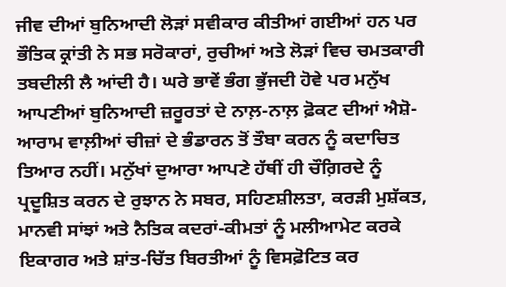ਜੀਵ ਦੀਆਂ ਬੁਨਿਆਦੀ ਲੋੜਾਂ ਸਵੀਕਾਰ ਕੀਤੀਆਂ ਗਈਆਂ ਹਨ ਪਰ ਭੌਤਿਕ ਕ੍ਰਾਂਤੀ ਨੇ ਸਭ ਸਰੋਕਾਰਾਂ, ਰੁਚੀਆਂ ਅਤੇ ਲੋੜਾਂ ਵਿਚ ਚਮਤਕਾਰੀ ਤਬਦੀਲੀ ਲੈ ਆਂਦੀ ਹੈ। ਘਰੇ ਭਾਵੇਂ ਭੰਗ ਭੁੱਜਦੀ ਹੋਵੇ ਪਰ ਮਨੁੱਖ ਆਪਣੀਆਂ ਬੁਨਿਆਦੀ ਜ਼ਰੂਰਤਾਂ ਦੇ ਨਾਲ਼-ਨਾਲ਼ ਫ਼ੋਕਟ ਦੀਆਂ ਐਸ਼ੋ-ਆਰਾਮ ਵਾਲ਼ੀਆਂ ਚੀਜ਼ਾਂ ਦੇ ਭੰਡਾਰਨ ਤੋਂ ਤੌਬਾ ਕਰਨ ਨੂੰ ਕਦਾਚਿਤ ਤਿਆਰ ਨਹੀਂ। ਮਨੁੱਖਾਂ ਦੁਆਰਾ ਆਪਣੇ ਹੱਥੀਂ ਹੀ ਚੌਗ਼ਿਰਦੇ ਨੂੰ ਪ੍ਰਦੂਸ਼ਿਤ ਕਰਨ ਦੇ ਰੁਝਾਨ ਨੇ ਸਬਰ, ਸਹਿਣਸ਼ੀਲਤਾ, ਕਰੜੀ ਮੁਸ਼ੱਕਤ, ਮਾਨਵੀ ਸਾਂਝਾਂ ਅਤੇ ਨੈਤਿਕ ਕਦਰਾਂ-ਕੀਮਤਾਂ ਨੂੰ ਮਲੀਆਮੇਟ ਕਰਕੇ ਇਕਾਗਰ ਅਤੇ ਸ਼ਾਂਤ-ਚਿੱਤ ਬਿਰਤੀਆਂ ਨੂੰ ਵਿਸਫ਼ੋਟਿਤ ਕਰ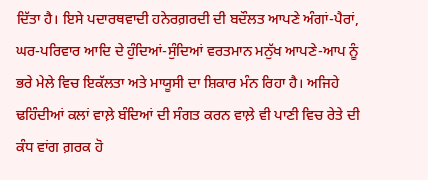ਦਿੱਤਾ ਹੈ। ਇਸੇ ਪਦਾਰਥਵਾਦੀ ਹਨੇਰਗ਼ਰਦੀ ਦੀ ਬਦੌਲਤ ਆਪਣੇ ਅੰਗਾਂ-ਪੈਰਾਂ, ਘਰ-ਪਰਿਵਾਰ ਆਦਿ ਦੇ ਹੁੰਦਿਆਂ-ਸੁੰਦਿਆਂ ਵਰਤਮਾਨ ਮਨੁੱਖ ਆਪਣੇ-ਆਪ ਨੂੰ ਭਰੇ ਮੇਲੇ ਵਿਚ ਇਕੱਲਤਾ ਅਤੇ ਮਾਯੂਸੀ ਦਾ ਸ਼ਿਕਾਰ ਮੰਨ ਰਿਹਾ ਹੈ। ਅਜਿਹੇ ਢਹਿੰਦੀਆਂ ਕਲਾਂ ਵਾਲ਼ੇ ਬੰਦਿਆਂ ਦੀ ਸੰਗਤ ਕਰਨ ਵਾਲ਼ੇ ਵੀ ਪਾਣੀ ਵਿਚ ਰੇਤੇ ਦੀ ਕੰਧ ਵਾਂਗ ਗ਼ਰਕ ਹੋ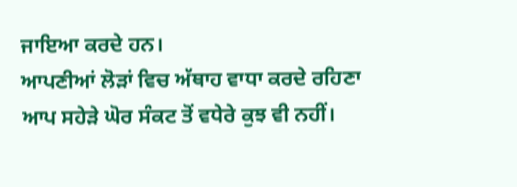ਜਾਇਆ ਕਰਦੇ ਹਨ।
ਆਪਣੀਆਂ ਲੋੜਾਂ ਵਿਚ ਅੱਥਾਹ ਵਾਧਾ ਕਰਦੇ ਰਹਿਣਾ ਆਪ ਸਹੇੜੇ ਘੋਰ ਸੰਕਟ ਤੋਂ ਵਧੇਰੇ ਕੁਝ ਵੀ ਨਹੀਂ।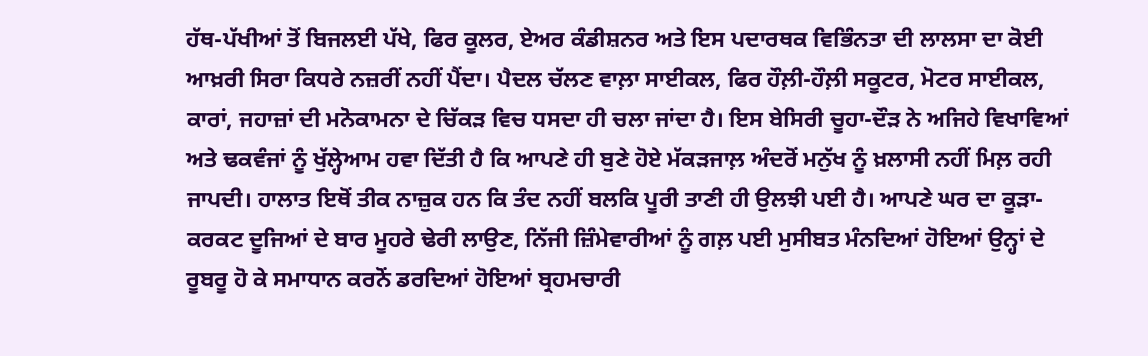ਹੱਥ-ਪੱਖੀਆਂ ਤੋਂ ਬਿਜਲਈ ਪੱਖੇ, ਫਿਰ ਕੂਲਰ, ਏਅਰ ਕੰਡੀਸ਼ਨਰ ਅਤੇ ਇਸ ਪਦਾਰਥਕ ਵਿਭਿੰਨਤਾ ਦੀ ਲਾਲਸਾ ਦਾ ਕੋਈ ਆਖ਼ਰੀ ਸਿਰਾ ਕਿਧਰੇ ਨਜ਼ਰੀਂ ਨਹੀਂ ਪੈਂਦਾ। ਪੈਦਲ ਚੱਲਣ ਵਾਲ਼ਾ ਸਾਈਕਲ, ਫਿਰ ਹੌਲ਼ੀ-ਹੌਲ਼ੀ ਸਕੂਟਰ, ਮੋਟਰ ਸਾਈਕਲ, ਕਾਰਾਂ, ਜਹਾਜ਼ਾਂ ਦੀ ਮਨੋਕਾਮਨਾ ਦੇ ਚਿੱਕੜ ਵਿਚ ਧਸਦਾ ਹੀ ਚਲਾ ਜਾਂਦਾ ਹੈ। ਇਸ ਬੇਸਿਰੀ ਚੂਹਾ-ਦੌੜ ਨੇ ਅਜਿਹੇ ਵਿਖਾਵਿਆਂ ਅਤੇ ਢਕਵੰਜਾਂ ਨੂੰ ਖੁੱਲ੍ਹੇਆਮ ਹਵਾ ਦਿੱਤੀ ਹੈ ਕਿ ਆਪਣੇ ਹੀ ਬੁਣੇ ਹੋਏ ਮੱਕੜਜਾਲ਼ ਅੰਦਰੋਂ ਮਨੁੱਖ ਨੂੰ ਖ਼ਲਾਸੀ ਨਹੀਂ ਮਿਲ਼ ਰਹੀ ਜਾਪਦੀ। ਹਾਲਾਤ ਇਥੋਂ ਤੀਕ ਨਾਜ਼ੁਕ ਹਨ ਕਿ ਤੰਦ ਨਹੀਂ ਬਲਕਿ ਪੂਰੀ ਤਾਣੀ ਹੀ ਉਲਝੀ ਪਈ ਹੈ। ਆਪਣੇ ਘਰ ਦਾ ਕੂੜਾ-ਕਰਕਟ ਦੂਜਿਆਂ ਦੇ ਬਾਰ ਮੂਹਰੇ ਢੇਰੀ ਲਾਉਣ, ਨਿੱਜੀ ਜ਼ਿੰਮੇਵਾਰੀਆਂ ਨੂੰ ਗਲ਼ ਪਈ ਮੁਸੀਬਤ ਮੰਨਦਿਆਂ ਹੋਇਆਂ ਉਨ੍ਹਾਂ ਦੇ ਰੂਬਰੂ ਹੋ ਕੇ ਸਮਾਧਾਨ ਕਰਨੋਂ ਡਰਦਿਆਂ ਹੋਇਆਂ ਬ੍ਰਹਮਚਾਰੀ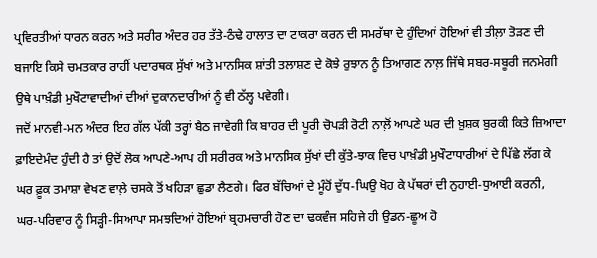ਪ੍ਰਵਿਰਤੀਆਂ ਧਾਰਨ ਕਰਨ ਅਤੇ ਸਰੀਰ ਅੰਦਰ ਹਰ ਤੱਤੇ-ਠੰਢੇ ਹਾਲਾਤ ਦਾ ਟਾਕਰਾ ਕਰਨ ਦੀ ਸਮਰੱਥਾ ਦੇ ਹੁੰਦਿਆਂ ਹੋਇਆਂ ਵੀ ਤੀਲ਼ਾ ਤੋੜਣ ਦੀ ਬਜਾਇ ਕਿਸੇ ਚਮਤਕਾਰ ਰਾਹੀਂ ਪਦਾਰਥਕ ਸੁੱਖਾਂ ਅਤੇ ਮਾਨਸਿਕ ਸ਼ਾਂਤੀ ਤਲਾਸ਼ਣ ਦੇ ਕੋਝੇ ਰੁਝਾਨ ਨੂੰ ਤਿਆਗਣ ਨਾਲ਼ ਜਿੱਥੇ ਸਬਰ-ਸਬੂਰੀ ਜਨਮੇਗੀ ਉਥੇ ਪਾਖ਼ੰਡੀ ਮੁਖੌਟਾਵਾਦੀਆਂ ਦੀਆਂ ਦੁਕਾਨਦਾਰੀਆਂ ਨੂੰ ਵੀ ਠੱਲ੍ਹ ਪਵੇਗੀ।
ਜਦੋਂ ਮਾਨਵੀ-ਮਨ ਅੰਦਰ ਇਹ ਗੱਲ ਪੱਕੀ ਤਰ੍ਹਾਂ ਬੈਠ ਜਾਵੇਗੀ ਕਿ ਬਾਹਰ ਦੀ ਪੂਰੀ ਚੋਪੜੀ ਰੋਟੀ ਨਾਲ਼ੋਂ ਆਪਣੇ ਘਰ ਦੀ ਖ਼ੁਸ਼ਕ ਬੁਰਕੀ ਕਿਤੇ ਜ਼ਿਆਦਾ ਫ਼ਾਇਦੇਮੰਦ ਹੁੰਦੀ ਹੈ ਤਾਂ ਉਦੋਂ ਲੋਕ ਆਪਣੇ-ਆਪ ਹੀ ਸਰੀਰਕ ਅਤੇ ਮਾਨਸਿਕ ਸੁੱਖਾਂ ਦੀ ਕੁੱਤੇ-ਝਾਕ ਵਿਚ ਪਾਖ਼ੰਡੀ ਮੁਖੌਟਾਧਾਰੀਆਂ ਦੇ ਪਿੱਛੇ ਲੱਗ ਕੇ ਘਰ ਫ਼ੂਕ ਤਮਾਸ਼ਾ ਵੇਖਣ ਵਾਲ਼ੇ ਚਸਕੇ ਤੋਂ ਖਹਿੜਾ ਛੁਡਾ ਲੈਣਗੇ। ਫਿਰ ਬੱਚਿਆਂ ਦੇ ਮੂੰਹੋਂ ਦੁੱਧ-ਘਿਉ ਖੋਹ ਕੇ ਪੱਥਰਾਂ ਦੀ ਨੁਹਾਈ-ਧੁਆਈ ਕਰਨੀ, ਘਰ-ਪਰਿਵਾਰ ਨੂੰ ਸਿੜ੍ਹੀ-ਸਿਆਪਾ ਸਮਝਦਿਆਂ ਹੋਇਆਂ ਬ੍ਰਹਮਚਾਰੀ ਹੋਣ ਦਾ ਢਕਵੰਜ ਸਹਿਜੇ ਹੀ ਉਡਨ-ਛੂਅ ਹੋ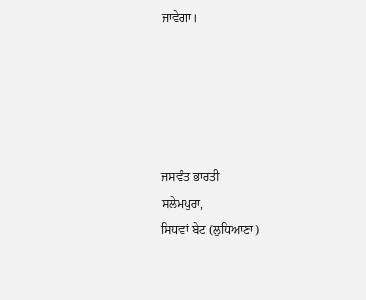ਜਾਵੇਗਾ।





ਜਸਵੰਤ ਭਾਰਤੀ
ਸਲੇਮਪੁਰਾ,
ਸਿਧਵਾਂ ਬੇਟ (ਲੁਧਿਆਣਾ)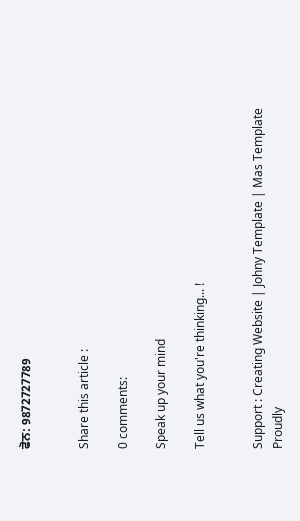ਫੋਨ: 9872727789


Share this article :

0 comments:

Speak up your mind

Tell us what you're thinking... !


Support : Creating Website | Johny Template | Mas Template
Proudly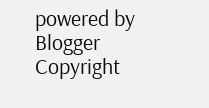powered by Blogger
Copyright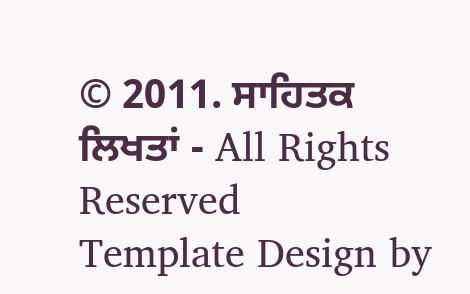© 2011. ਸਾਹਿਤਕ ਲਿਖਤਾਂ - All Rights Reserved
Template Design by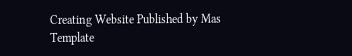Creating Website Published by Mas Template